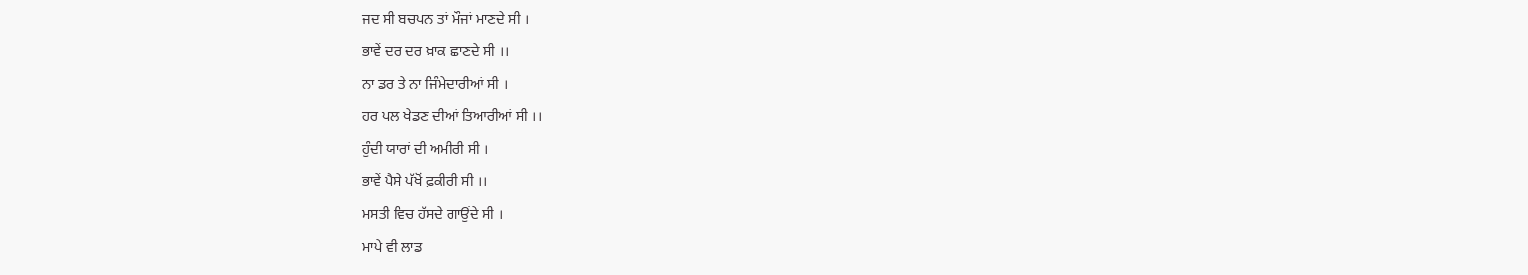ਜਦ ਸੀ ਬਚਪਨ ਤਾਂ ਮੌਜਾਂ ਮਾਣਦੇ ਸੀ ।
ਭਾਵੇਂ ਦਰ ਦਰ ਖ਼ਾਕ ਛਾਣਦੇ ਸੀ ।।
ਨਾ ਡਰ ਤੇ ਨਾ ਜਿੰਮੇਦਾਰੀਆਂ ਸੀ ।
ਹਰ ਪਲ ਖੇਡਣ ਦੀਆਂ ਤਿਆਰੀਆਂ ਸੀ ।।
ਹੁੰਦੀ ਯਾਰਾਂ ਦੀ ਅਮੀਰੀ ਸੀ ।
ਭਾਵੇਂ ਪੈਸੇ ਪੱਖੋਂ ਫ਼ਕੀਰੀ ਸੀ ।।
ਮਸਤੀ ਵਿਚ ਹੱਸਦੇ ਗਾਉਂਦੇ ਸੀ ।
ਮਾਪੇ ਵੀ ਲਾਡ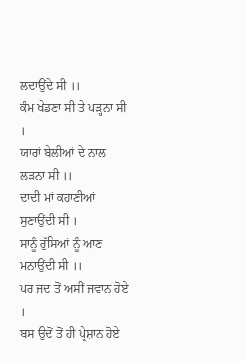ਲਦਾਉਂਦੇ ਸੀ ।।
ਕੰਮ ਖੇਡਣਾ ਸੀ ਤੇ ਪੜ੍ਹਨਾ ਸੀ ।
ਯਾਰਾਂ ਬੇਲੀਆਂ ਦੇ ਨਾਲ ਲੜਨਾ ਸੀ ।।
ਦਾਦੀ ਮਾਂ ਕਹਾਣੀਆਂ ਸੁਣਾਉਂਦੀ ਸੀ ।
ਸਾਨੂੰ ਰੁੱਸਿਆਂ ਨੂੰ ਆਣ ਮਨਾਉਂਦੀ ਸੀ ।।
ਪਰ ਜਦ ਤੋਂ ਅਸੀਂ ਜਵਾਨ ਹੋਏ ।
ਬਸ ਉਦੋਂ ਤੋਂ ਹੀ ਪ੍ਰੇਸ਼ਾਨ ਹੋਏ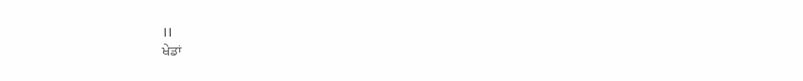।।
ਖੇਡਾਂ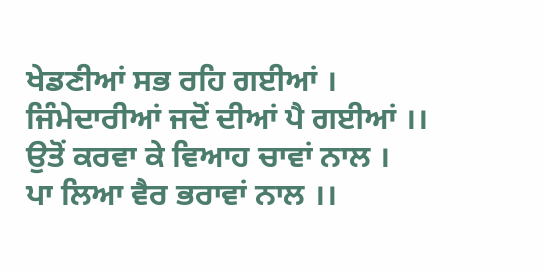ਖੇਡਣੀਆਂ ਸਭ ਰਹਿ ਗਈਆਂ ।
ਜਿੰਮੇਦਾਰੀਆਂ ਜਦੋਂ ਦੀਆਂ ਪੈ ਗਈਆਂ ।।
ਉਤੋਂ ਕਰਵਾ ਕੇ ਵਿਆਹ ਚਾਵਾਂ ਨਾਲ ।
ਪਾ ਲਿਆ ਵੈਰ ਭਰਾਵਾਂ ਨਾਲ ।।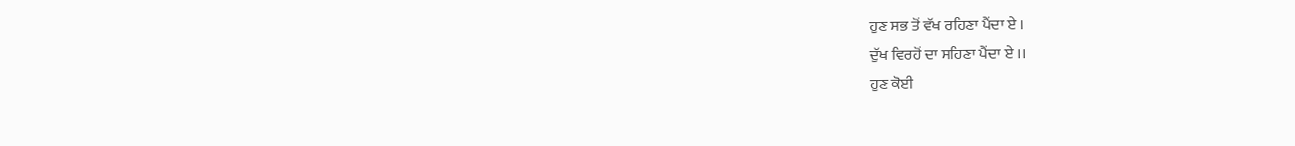ਹੁਣ ਸਭ ਤੋਂ ਵੱਖ ਰਹਿਣਾ ਪੈਂਦਾ ਏ ।
ਦੁੱਖ ਵਿਰਹੋਂ ਦਾ ਸਹਿਣਾ ਪੈਂਦਾ ਏ ।।
ਹੁਣ ਕੋਈ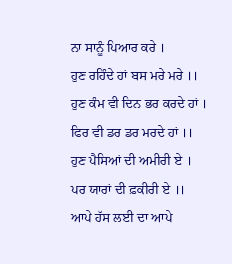ਨਾ ਸਾਨੂੰ ਪਿਆਰ ਕਰੇ ।
ਹੁਣ ਰਹਿੰਦੇ ਹਾਂ ਬਸ ਮਰੇ ਮਰੇ ।।
ਹੁਣ ਕੰਮ ਵੀ ਦਿਨ ਭਰ ਕਰਦੇ ਹਾਂ ।
ਫਿਰ ਵੀ ਡਰ ਡਰ ਮਰਦੇ ਹਾਂ ।।
ਹੁਣ ਪੈਸਿਆਂ ਦੀ ਅਮੀਰੀ ਏ ।
ਪਰ ਯਾਰਾਂ ਦੀ ਫ਼ਕੀਰੀ ਏ ।।
ਆਪੇ ਹੱਸ ਲਈ ਦਾ ਆਪੇ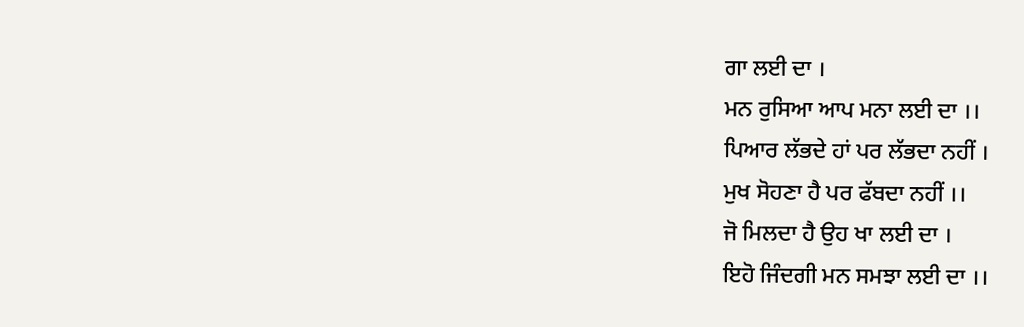ਗਾ ਲਈ ਦਾ ।
ਮਨ ਰੁਸਿਆ ਆਪ ਮਨਾ ਲਈ ਦਾ ।।
ਪਿਆਰ ਲੱਭਦੇ ਹਾਂ ਪਰ ਲੱਭਦਾ ਨਹੀਂ ।
ਮੁਖ ਸੋਹਣਾ ਹੈ ਪਰ ਫੱਬਦਾ ਨਹੀਂ ।।
ਜੋ ਮਿਲਦਾ ਹੈ ਉਹ ਖਾ ਲਈ ਦਾ ।
ਇਹੋ ਜਿੰਦਗੀ ਮਨ ਸਮਝਾ ਲਈ ਦਾ ।।